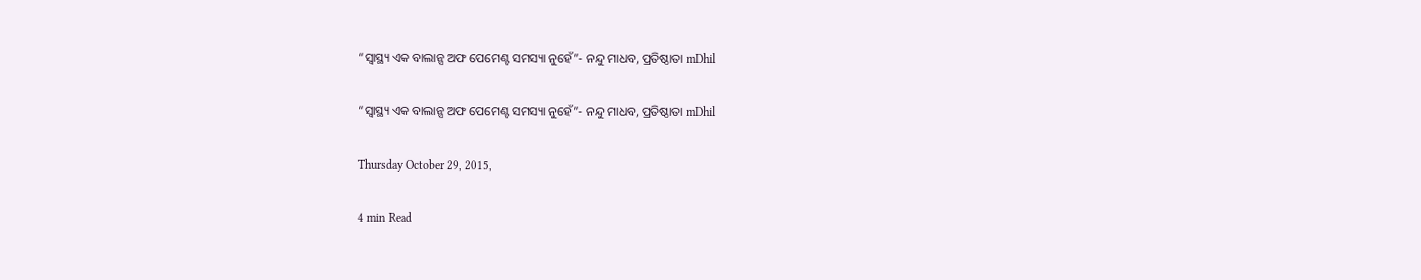“ସ୍ୱାସ୍ଥ୍ୟ ଏକ ବାଲାନ୍ସ ଅଫ ପେମେଣ୍ଟ ସମସ୍ୟା ନୁହେଁ”- ନନ୍ଦୁ ମାଧବ, ପ୍ରତିଷ୍ଠାତା mDhil

“ସ୍ୱାସ୍ଥ୍ୟ ଏକ ବାଲାନ୍ସ ଅଫ ପେମେଣ୍ଟ ସମସ୍ୟା ନୁହେଁ”- ନନ୍ଦୁ ମାଧବ, ପ୍ରତିଷ୍ଠାତା mDhil

Thursday October 29, 2015,

4 min Read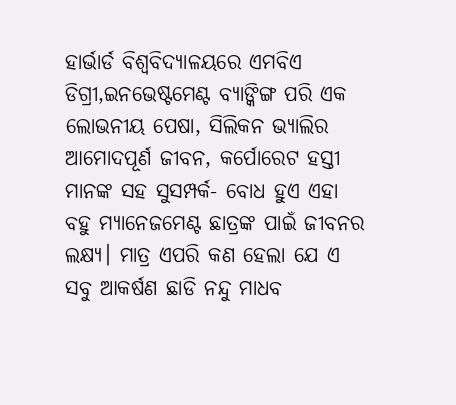ହାର୍ଭାର୍ଡ ବିଶ୍ୱବିଦ୍ୟାଳୟରେ ଏମବିଏ ଡିଗ୍ରୀ,ଇନଭେଷ୍ଟମେଣ୍ଟ ବ୍ୟାଙ୍କିଙ୍ଗ ପରି ଏକ ଲୋଭନୀୟ ପେଷା, ସିଲିକନ ଭ୍ୟାଲିର ଆମୋଦପୂର୍ଣ ଜୀବନ, କର୍ପୋରେଟ ହସ୍ତୀ ମାନଙ୍କ ସହ ସୁସମ୍ପର୍କ- ବୋଧ ହୁଏ ଏହା ବହୁ ମ୍ୟାନେଜମେଣ୍ଟ ଛାତ୍ରଙ୍କ ପାଇଁ ଜୀବନର ଲକ୍ଷ୍ୟ। ମାତ୍ର ଏପରି କଣ ହେଲା ଯେ ଏ ସବୁ ଆକର୍ଷଣ ଛାଡି ନନ୍ଦୁ ମାଧବ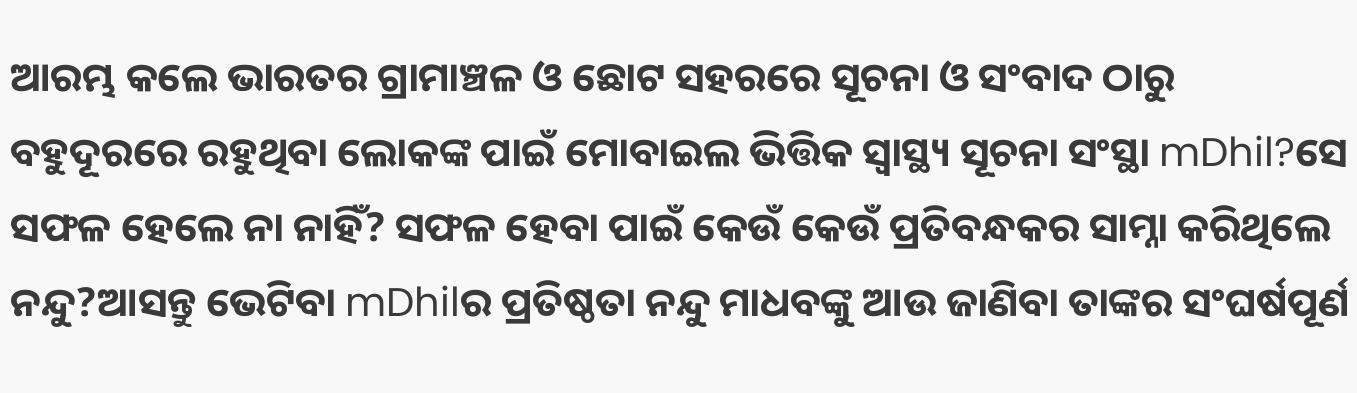ଆରମ୍ଭ କଲେ ଭାରତର ଗ୍ରାମାଞ୍ଚଳ ଓ ଛୋଟ ସହରରେ ସୂଚନା ଓ ସଂବାଦ ଠାରୁ ବହୁଦୂରରେ ରହୁଥିବା ଲୋକଙ୍କ ପାଇଁ ମୋବାଇଲ ଭିତ୍ତିକ ସ୍ୱାସ୍ଥ୍ୟ ସୂଚନା ସଂସ୍ଥା mDhil?ସେ ସଫଳ ହେଲେ ନା ନାହିଁ? ସଫଳ ହେବା ପାଇଁ କେଉଁ କେଉଁ ପ୍ରତିବନ୍ଧକର ସାମ୍ନା କରିଥିଲେ ନନ୍ଦୁ?ଆସନ୍ତୁ ଭେଟିବା mDhilର ପ୍ରତିଷ୍ଠତା ନନ୍ଦୁ ମାଧବଙ୍କୁ ଆଉ ଜାଣିବା ତାଙ୍କର ସଂଘର୍ଷପୂର୍ଣ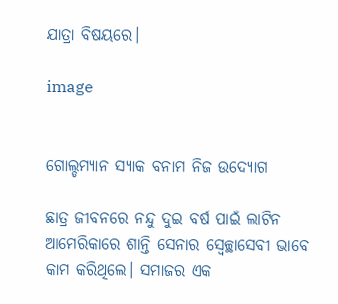ଯାତ୍ରା ବିଷୟରେ।

image


ଗୋଲ୍ଡମ୍ୟାନ ସ୍ୟାକ ବନାମ ନିଜ ଉଦ୍ୟୋଗ

ଛାତ୍ର ଜୀବନରେ ନନ୍ଦୁ ଦୁଇ ବର୍ଷ ପାଇଁ ଲାଟିନ ଆମେରିକାରେ ଶାନ୍ତି ସେନାର ସ୍ଵେଚ୍ଛାସେବୀ ଭାବେ କାମ କରିଥିଲେ। ସମାଜର ଏକ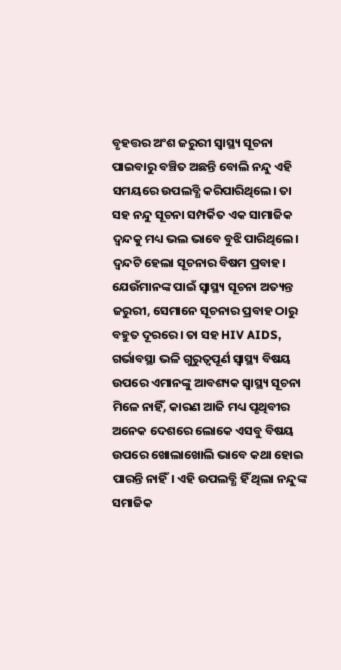ବୃହତ୍ତର ଅଂଶ ଜରୁରୀ ସ୍ୱାସ୍ଥ୍ୟ ସୂଚନା ପାଇବାରୁ ବଞ୍ଚିତ ଅଛନ୍ତି ବୋଲି ନନ୍ଦୁ ଏହି ସମୟରେ ଉପଲବ୍ଧି କରିପାରିଥିଲେ। ତା ସହ ନନ୍ଦୁ ସୂଚନା ସମ୍ପର୍କିତ ଏକ ସାମାଜିକ ଦ୍ଵନ୍ଦକୁ ମଧ୍ୟ ଭଲ ଭାବେ ବୁଝି ପାରିଥିଲେ। ଦ୍ଵନ୍ଦଟି ହେଲା ସୂଚନାର ବିଷମ ପ୍ରବାହ। ଯେଉଁମାନଙ୍କ ପାଇଁ ସ୍ୱାସ୍ଥ୍ୟ ସୂଚନା ଅତ୍ୟନ୍ତ ଜରୁରୀ, ସେମାନେ ସୂଚନାର ପ୍ରବାହ ଠାରୁ ବହୁତ ଦୂରରେ। ତା ସହ HIV AIDS, ଗର୍ଭାବସ୍ଥା ଭଳି ଗୁରୁତ୍ଵପୂର୍ଣ ସ୍ୱାସ୍ଥ୍ୟ ବିଷୟ ଉପରେ ଏମାନଙ୍କୁ ଆବଶ୍ୟକ ସ୍ୱାସ୍ଥ୍ୟ ସୂଚନା ମିଳେ ନାହିଁ, କାରଣ ଆଜି ମଧ୍ୟ ପୃଥିବୀର ଅନେକ ଦେଶରେ ଲୋକେ ଏସବୁ ବିଷୟ ଉପରେ ଖୋଲାଖୋଲି ଭାବେ କଥା ହୋଇ ପାରନ୍ତି ନାହିଁ। ଏହି ଉପଲବ୍ଧି ହିଁ ଥିଲା ନନ୍ଦୁଙ୍କ ସମାଜିକ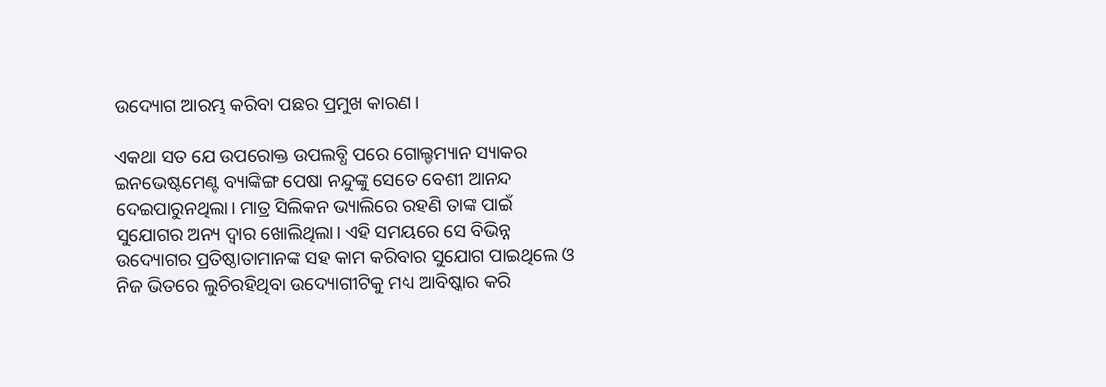ଉଦ୍ୟୋଗ ଆରମ୍ଭ କରିବା ପଛର ପ୍ରମୁଖ କାରଣ।

ଏକଥା ସତ ଯେ ଉପରୋକ୍ତ ଉପଲବ୍ଧି ପରେ ଗୋଲ୍ଡମ୍ୟାନ ସ୍ୟାକର ଇନଭେଷ୍ଟମେଣ୍ଟ ବ୍ୟାଙ୍କିଙ୍ଗ ପେଷା ନନ୍ଦୁଙ୍କୁ ସେତେ ବେଶୀ ଆନନ୍ଦ ଦେଇପାରୁନଥିଲା। ମାତ୍ର ସିଲିକନ ଭ୍ୟାଲିରେ ରହଣି ତାଙ୍କ ପାଇଁ ସୁଯୋଗର ଅନ୍ୟ ଦ୍ଵାର ଖୋଲିଥିଲା। ଏହି ସମୟରେ ସେ ବିଭିନ୍ନ ଉଦ୍ୟୋଗର ପ୍ରତିଷ୍ଠାତାମାନଙ୍କ ସହ କାମ କରିବାର ସୁଯୋଗ ପାଇଥିଲେ ଓ ନିଜ ଭିତରେ ଲୁଚିରହିଥିବା ଉଦ୍ୟୋଗୀଟିକୁ ମଧ୍ୟ ଆବିଷ୍କାର କରି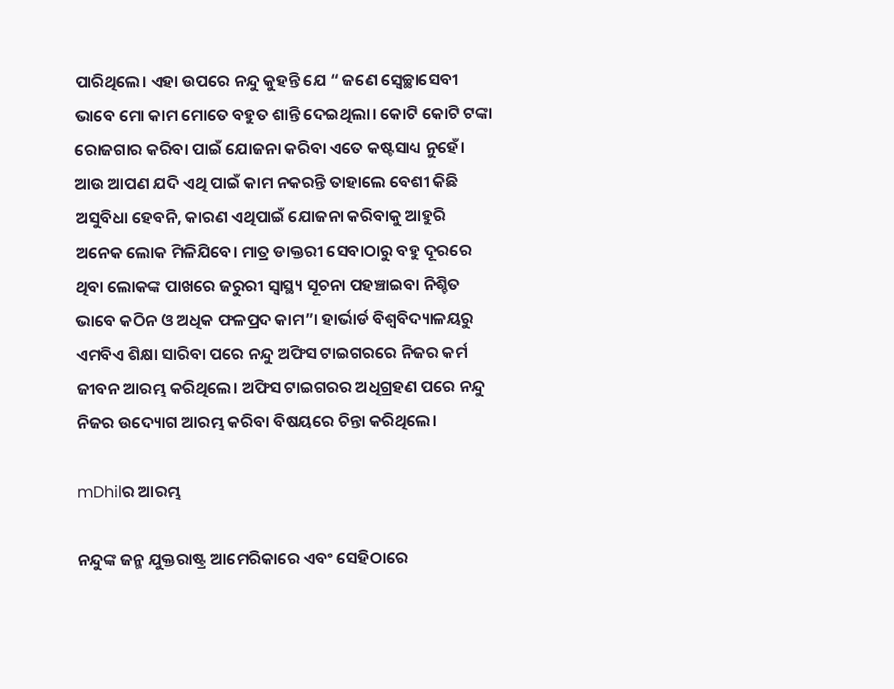ପାରିଥିଲେ। ଏହା ଉପରେ ନନ୍ଦୁ କୁହନ୍ତି ଯେ “ ଜଣେ ସ୍ଵେଚ୍ଛାସେବୀ ଭାବେ ମୋ କାମ ମୋତେ ବହୁତ ଶାନ୍ତି ଦେଇଥିଲା। କୋଟି କୋଟି ଟଙ୍କା ରୋଜଗାର କରିବା ପାଇଁ ଯୋଜନା କରିବା ଏତେ କଷ୍ଟସାଧ୍ୟ ନୁହେଁ। ଆଉ ଆପଣ ଯଦି ଏଥି ପାଇଁ କାମ ନକରନ୍ତି ତାହାଲେ ବେଶୀ କିଛି ଅସୁବିଧା ହେବନି, କାରଣ ଏଥିପାଇଁ ଯୋଜନା କରିବାକୁ ଆହୁରି ଅନେକ ଲୋକ ମିଳିଯିବେ। ମାତ୍ର ଡାକ୍ତରୀ ସେବାଠାରୁ ବହୁ ଦୂରରେ ଥିବା ଲୋକଙ୍କ ପାଖରେ ଜରୁରୀ ସ୍ୱାସ୍ଥ୍ୟ ସୂଚନା ପହଞ୍ଚାଇବା ନିଶ୍ଚିତ ଭାବେ କଠିନ ଓ ଅଧିକ ଫଳପ୍ରଦ କାମ”। ହାର୍ଭାର୍ଡ ବିଶ୍ୱବିଦ୍ୟାଳୟରୁ ଏମବିଏ ଶିକ୍ଷା ସାରିବା ପରେ ନନ୍ଦୁ ଅଫିସ ଟାଇଗରରେ ନିଜର କର୍ମ ଜୀବନ ଆରମ୍ଭ କରିଥିଲେ। ଅଫିସ ଟାଇଗରର ଅଧିଗ୍ରହଣ ପରେ ନନ୍ଦୁ ନିଜର ଉଦ୍ୟୋଗ ଆରମ୍ଭ କରିବା ବିଷୟରେ ଚିନ୍ତା କରିଥିଲେ।

mDhilର ଆରମ୍ଭ

ନନ୍ଦୁଙ୍କ ଜନ୍ମ ଯୁକ୍ତରାଷ୍ଟ୍ର ଆମେରିକାରେ ଏବଂ ସେହିଠାରେ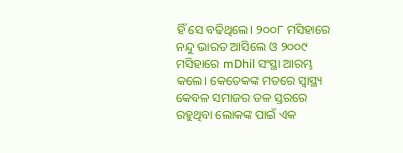ହିଁ ସେ ବଢିଥିଲେ। ୨୦୦୮ ମସିହାରେ ନନ୍ଦୁ ଭାରତ ଆସିଲେ ଓ ୨୦୦୯ ମସିହାରେ mDhil ସଂସ୍ଥା ଆରମ୍ଭ କଲେ। କେତେକଙ୍କ ମତରେ ସ୍ୱାସ୍ଥ୍ୟ କେବଳ ସମାଜର ତଳ ସ୍ତରରେ ରହୁଥିବା ଲୋକଙ୍କ ପାଇଁ ଏକ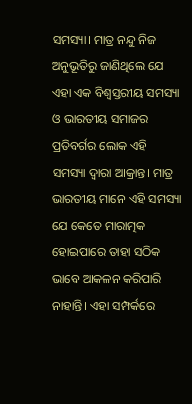ସମସ୍ୟା। ମାତ୍ର ନନ୍ଦୁ ନିଜ ଅନୁଭୂତିରୁ ଜାଣିଥିଲେ ଯେ ଏହା ଏକ ବିଶ୍ଵସ୍ତରୀୟ ସମସ୍ୟା ଓ ଭାରତୀୟ ସମାଜର ପ୍ରତିବର୍ଗର ଲୋକ ଏହି ସମସ୍ୟା ଦ୍ଵାରା ଆକ୍ରାନ୍ତ। ମାତ୍ର ଭାରତୀୟ ମାନେ ଏହି ସମସ୍ୟା ଯେ କେତେ ମାରାତ୍ମକ ହୋଇପାରେ ତାହା ସଠିକ ଭାବେ ଆକଳନ କରିପାରି ନାହାନ୍ତି। ଏହା ସମ୍ପର୍କରେ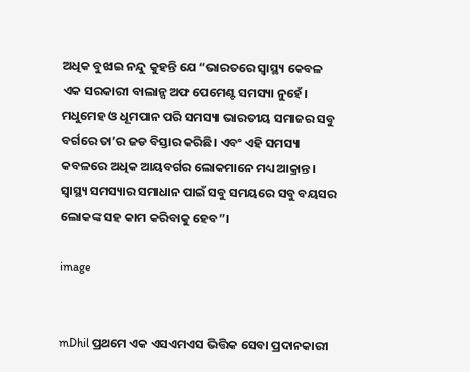ଅଧିକ ବୁଝାଇ ନନ୍ଦୁ କୁହନ୍ତି ଯେ “ଭାରତରେ ସ୍ୱାସ୍ଥ୍ୟ କେବଳ ଏକ ସରକାରୀ ବାଲାନ୍ସ ଅଫ ପେମେଣ୍ଟ ସମସ୍ୟା ନୁହେଁ। ମଧୁମେହ ଓ ଧୂମପାନ ପରି ସମସ୍ୟା ଭାରତୀୟ ସମାଜର ସବୁ ବର୍ଗରେ ତା’ର ଜଡ ବିସ୍ତାର କରିଛି। ଏବଂ ଏହି ସମସ୍ୟା କବଳରେ ଅଧିକ ଆୟବର୍ଗର ଲୋକମାନେ ମଧ୍ୟ ଆକ୍ରାନ୍ତ। ସ୍ୱାସ୍ଥ୍ୟ ସମସ୍ୟାର ସମାଧାନ ପାଇଁ ସବୁ ସମୟରେ ସବୁ ବୟସର ଲୋକଙ୍କ ସହ କାମ କରିବାକୁ ହେବ”।

image


mDhil ପ୍ରଥମେ ଏକ ଏସଏମଏସ ଭିତ୍ତିକ ସେବା ପ୍ରଦାନକାରୀ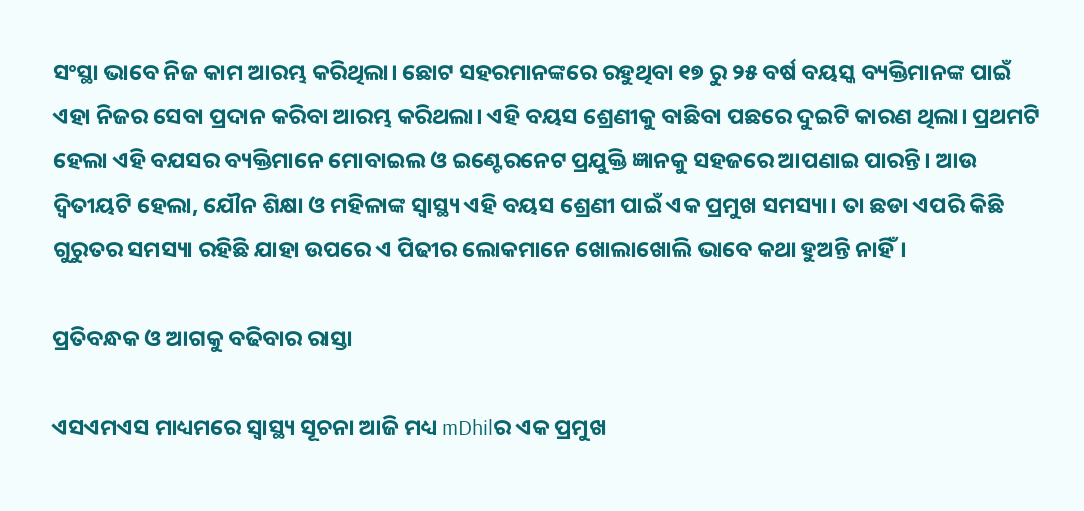ସଂସ୍ଥା ଭାବେ ନିଜ କାମ ଆରମ୍ଭ କରିଥିଲା। ଛୋଟ ସହରମାନଙ୍କରେ ରହୁଥିବା ୧୭ ରୁ ୨୫ ବର୍ଷ ବୟସ୍କ ବ୍ୟକ୍ତିମାନଙ୍କ ପାଇଁ ଏହା ନିଜର ସେବା ପ୍ରଦାନ କରିବା ଆରମ୍ଭ କରିଥଲା। ଏହି ବୟସ ଶ୍ରେଣୀକୁ ବାଛିବା ପଛରେ ଦୁଇଟି କାରଣ ଥିଲା। ପ୍ରଥମଟି ହେଲା ଏହି ବଯସର ବ୍ୟକ୍ତିମାନେ ମୋବାଇଲ ଓ ଇଣ୍ଟେରନେଟ ପ୍ରଯୁକ୍ତି ଜ୍ଞାନକୁ ସହଜରେ ଆପଣାଇ ପାରନ୍ତି। ଆଉ ଦ୍ଵିତୀୟଟି ହେଲା, ଯୌନ ଶିକ୍ଷା ଓ ମହିଳାଙ୍କ ସ୍ୱାସ୍ଥ୍ୟ ଏହି ବୟସ ଶ୍ରେଣୀ ପାଇଁ ଏକ ପ୍ରମୁଖ ସମସ୍ୟା। ତା ଛଡା ଏପରି କିଛି ଗୁରୁତର ସମସ୍ୟା ରହିଛି ଯାହା ଉପରେ ଏ ପିଢୀର ଲୋକମାନେ ଖୋଲାଖୋଲି ଭାବେ କଥା ହୁଅନ୍ତି ନାହିଁ।

ପ୍ରତିବନ୍ଧକ ଓ ଆଗକୁ ବଢିବାର ରାସ୍ତା

ଏସଏମଏସ ମାଧ୍ୟମରେ ସ୍ୱାସ୍ଥ୍ୟ ସୂଚନା ଆଜି ମଧ୍ୟ mDhilର ଏକ ପ୍ରମୁଖ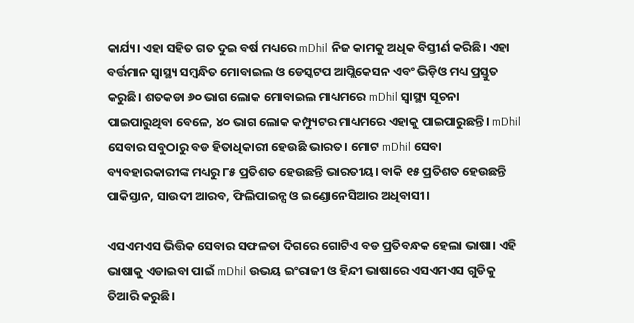କାର୍ଯ୍ୟ। ଏହା ସହିତ ଗତ ଦୁଇ ବର୍ଷ ମଧ୍ୟରେ mDhil ନିଜ କାମକୁ ଅଧିକ ବିସ୍ତୀର୍ଣ କରିଛି। ଏହା ବର୍ତ୍ତମାନ ସ୍ୱାସ୍ଥ୍ୟ ସମ୍ବନ୍ଧିତ ମୋବାଇଲ ଓ ଡେସ୍କଟପ ଆପ୍ଲିକେସନ ଏବଂ ଭିଡ଼ିଓ ମଧ୍ୟ ପ୍ରସ୍ତୁତ କରୁଛି। ଶତକଡା ୬୦ ଭାଗ ଲୋକ ମୋବାଇଲ ମାଧ୍ୟମରେ mDhil ସ୍ୱାସ୍ଥ୍ୟ ସୂଚନା ପାଇପାରୁଥିବା ବେଳେ, ୪୦ ଭାଗ ଲୋକ କମ୍ପ୍ୟୁଟର ମାଧ୍ୟମରେ ଏହାକୁ ପାଇପାରୁଛନ୍ତି। mDhil ସେବାର ସବୁଠାରୁ ବଡ ହିତାଧିକାରୀ ହେଉଛି ଭାରତ। ମୋଟ mDhil ସେବା ବ୍ୟବହାରକାରୀଙ୍କ ମଧ୍ୟରୁ ୮୫ ପ୍ରତିଶତ ହେଉଛନ୍ତି ଭାରତୀୟ। ବାକି ୧୫ ପ୍ରତିଶତ ହେଉଛନ୍ତି ପାକିସ୍ତାନ, ସାଉଦୀ ଆରବ, ଫିଲିପାଇନ୍ସ ଓ ଇଣ୍ଡୋନେସିଆର ଅଧିବାସୀ।

ଏସଏମଏସ ଭିତ୍ତିକ ସେବାର ସଫଳତା ଦିଗରେ ଗୋଟିଏ ବଡ ପ୍ରତିବନ୍ଧକ ହେଲା ଭାଷା। ଏହି ଭାଷାକୁ ଏଡାଇବା ପାଇଁ mDhil ଉଭୟ ଇଂରାଜୀ ଓ ହିନ୍ଦୀ ଭାଷାରେ ଏସଏମଏସ ଗୁଡିକୁ ତିଆରି କରୁଛି।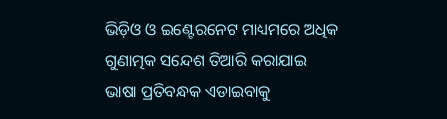ଭିଡ଼ିଓ ଓ ଇଣ୍ଟେରନେଟ ମାଧ୍ୟମରେ ଅଧିକ ଗୁଣାତ୍ମକ ସନ୍ଦେଶ ତିଆରି କରାଯାଇ ଭାଷା ପ୍ରତିବନ୍ଧକ ଏଡାଇବାକୁ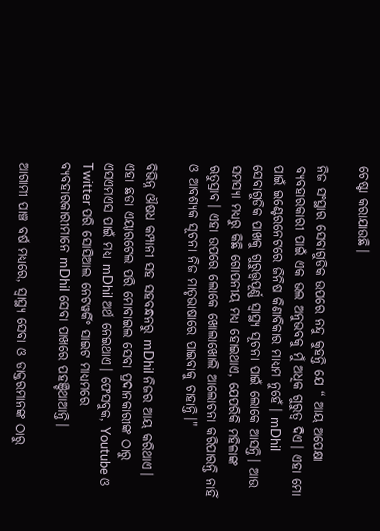ଚେଷ୍ଟା କରାଯାଉଛି।

ନିଜ ସଂସ୍ଥାର ସେବାଗୁଡିକ ଉପରେ ନନ୍ଦୁ କୁହନ୍ତି ଯେ “ ଆୟ ଅପେକ୍ଷା ବ୍ୟବହାରକାରୀ ପାଇଁ ଏକ ଭଲ ଅନୁଭବକୁ ମୁଁ ଅଧିକ ଗୁରୁତ୍ଵ ଦିଏ। ଏହା ମୋ ପାଇଁ ଇଣ୍ଟେରନେଟରେ ଜିନିଷ କିଣାବିକାର ମାଧ୍ୟମ ନୁହେଁ। mDhil ସେବାଗୁଡିକ ପାଖକୁ ଗୁରୁତ୍ତ୍ଵପୂର୍ଣ୍ଣ ସ୍ୱାସ୍ଥ୍ୟ ସୂଚନା ପାଇଁ ଲୋକେ ଆସନ୍ତି। ଆଉ ସମସ୍ୟା ମଧ୍ୟରୁ କିଛି ଗୋପନୀୟ ମଧ୍ୟ ହୋଇଥାଏ, ଯେପରିକି ମହିଳାଙ୍କ ଋତୁସ୍ରାବ। ଏହା ଉପରେ ଲୋକେ ଖୋଲାଖୋଲି ଆଲୋଚନା କରିପାରନ୍ତି ନାହିଁ ଓ ଆବଶ୍ୟକ ସୂଚନା ନିଜ ମାତୃଭାଷାରେ ପାଇବାକୁ ଚାହାନ୍ତି।"

ବିଭିନ୍ନ ଔଷଧ କମ୍ପାନୀ ସହ ସହବନ୍ଧନରୁ mDhil ନିଜର ଆୟ କରିଥାଏ। ଏହା ଛଡା ଏୟାରଟେଲ ପରି ମୋବାଇଲ ସେବା ପ୍ରଦାନକାରୀଙ୍କ ଠାରୁ ଏସଏମଏସ ପାଇଁ ମଧ୍ୟ mDhil ଅର୍ଥ ନେଇଥାଏ। ଫେସବୁକ, Youtube ଓ Twitter ପରି ସୋସିଆଲ ନେଟୱର୍କିଂ ସାଇଟ ମାଧ୍ୟମରେ ବ୍ୟବହାରକାରୀମାନେ mDhil ସେବା ପାଖରେ ପହଞ୍ଚିଥାଆନ୍ତି।

ଆଗାମୀ ପାଞ୍ଚ ବର୍ଷ ମଧ୍ୟରେ, ସ୍ୱାସ୍ଥ୍ୟ ସେବା ଓ ଡାକ୍ତରମାନଙ୍କ ଠାରୁ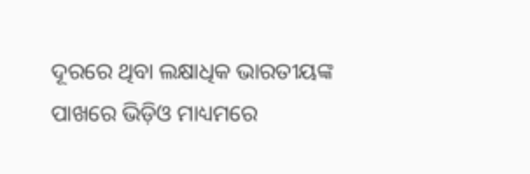ଦୂରରେ ଥିବା ଲକ୍ଷାଧିକ ଭାରତୀୟଙ୍କ ପାଖରେ ଭିଡ଼ିଓ ମାଧ୍ୟମରେ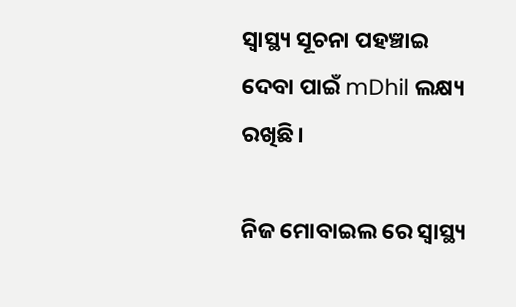ସ୍ୱାସ୍ଥ୍ୟ ସୂଚନା ପହଞ୍ଚାଇ ଦେବା ପାଇଁ mDhil ଲକ୍ଷ୍ୟ ରଖିଛି।

ନିଜ ମୋବାଇଲ ରେ ସ୍ୱାସ୍ଥ୍ୟ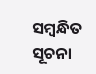ସମ୍ବନ୍ଧିତ ସୂଚନା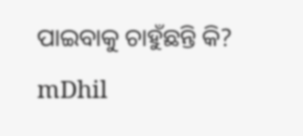ପାଇବାକୁ ଚାହୁଁଛନ୍ତି କି? mDhil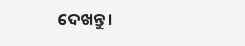ଦେଖନ୍ତୁ।